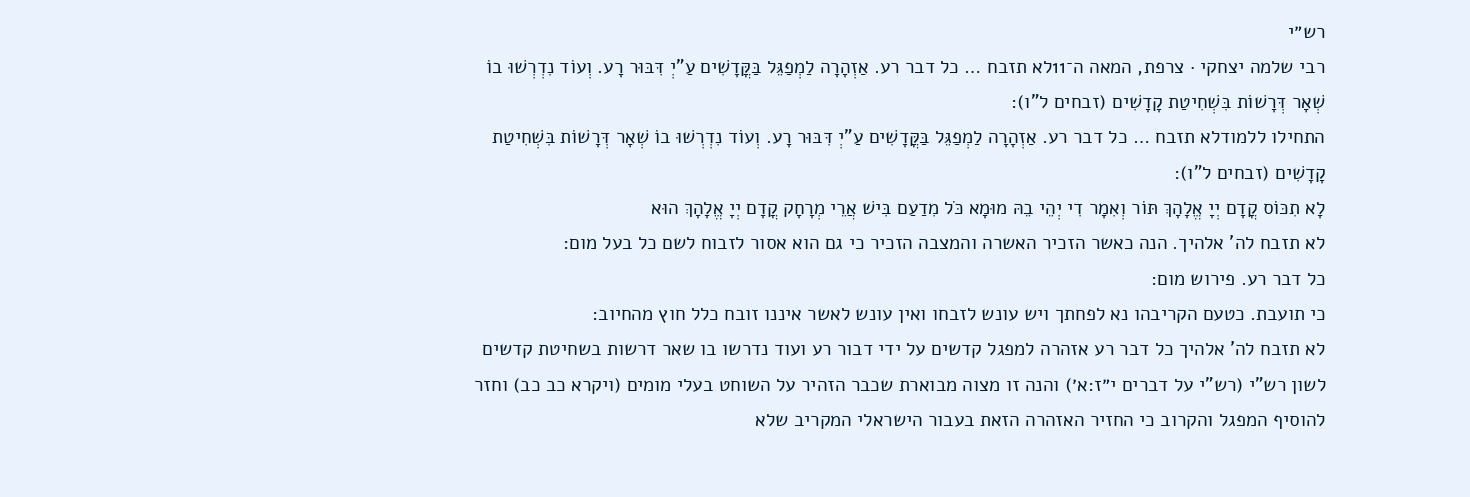רש״י
רבי שלמה יצחקי · צרפת, המאה ה־11לא תזבח … כל דבר רע. אַזְהָרָה לַמְפַגֵּל בַּקֳּדָשִׁים עַ"יְ דִּבּוּר רָע. וְעוֹד נִדְרְשׁוּ בוֹ שְׁאָר דְּרָשׁוֹת בִּשְׁחִיטַת קָדָשִׁים (זבחים ל"ו):
התחילו ללמודלא תזבח … כל דבר רע. אַזְהָרָה לַמְפַגֵּל בַּקֳּדָשִׁים עַ"יְ דִּבּוּר רָע. וְעוֹד נִדְרְשׁוּ בוֹ שְׁאָר דְּרָשׁוֹת בִּשְׁחִיטַת קָדָשִׁים (זבחים ל"ו):
לָא תִכּוֹס קֳדָם יְיָ אֱלָהָךְ תּוֹר וְאִמָר דִי יְהֵי בֵהּ מוּמָא כֹּל מִדַעַם בִּישׁ אֲרֵי מְרָחָק קֳדָם יְיָ אֱלָהָךְ הוּא
לא תזבח לה' אלהיך. הנה כאשר הזכיר האשרה והמצבה הזכיר כי גם הוא אסור לזבוח לשם כל בעל מום:
כל דבר רע. פירוש מום:
כי תועבת. כטעם הקריבהו נא לפחתך ויש עונש לזבחו ואין עונש לאשר איננו זובח כלל חוץ מהחיוב:
לא תזבח לה' אלהיך כל דבר רע אזהרה למפגל קדשים על ידי דבור רע ועוד נדרשו בו שאר דרשות בשחיטת קדשים לשון רש"י (רש"י על דברים י״ז:א׳) והנה זו מצוה מבוארת שכבר הזהיר על השוחט בעלי מומים (ויקרא כב כב) וחזר להוסיף המפגל והקרוב כי החזיר האזהרה הזאת בעבור הישראלי המקריב שלא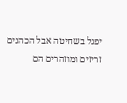יפגל בשחיטה אבל הכהנים זריזים ומוזהרים הם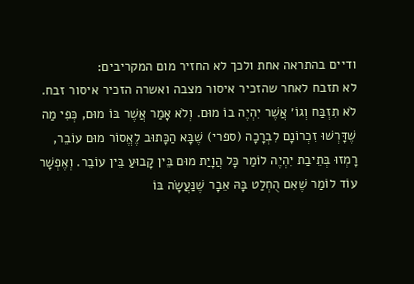ודיים בהתראה אחת ולכך לא החזיר מום המקריבים:
לא תזבח לאחר שהזכיר איסור מצבה ואשרה הזכיר איסור זבח.
לֹא תִזְבַּח וְגוֹ׳ אֲשֶׁר יִהְיֶה בוֹ מוּם. וְלֹא אָמַר אֲשֶׁר בּוֹ מוּם, כְּפִי מַה שֶׁדָּרְשׁוּ זִכְרוֹנָם לִבְרָכָה (ספרי) שֶׁבָּא הַכָּתוּב לֶאֱסוֹר מוּם עוֹבֵר, רָמְזוּ בְּתֵיבַת יִהְיֶה לוֹמַר כָּל הֲוָיַת מוּם בֵּין קָבוּעַ בֵּין עוֹבֵר. וְאֶפְשָׁר עוֹד לוֹמַר שֶׁאִם הֻחְלַט בָּהּ אֵבָר שֶׁנַּעֲשָׂה בּוֹ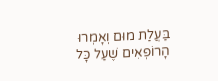בַּעֲלַת מוּם וְאָמְרוּ הָרוֹפְאִים שֶׁעַל כָּל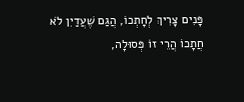פָּנִים צָרִיךְ לְחָתְכוֹ, הֲגַם שֶׁעֲדַיִן לֹא חֲתָכוֹ הֲרֵי זוֹ פְּסוּלָה,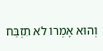וְהוּא אָמְרוֹ לֹא תִזְבַּח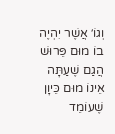וְגוֹ׳ אֲשֶׁר יִהְיֶה בוֹ מוּם פֵּרוּשׁ הֲגַם שֶׁעַתָּה אֵינוֹ מוּם כֵּיוָן שֶׁעוֹמֵד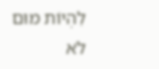לִהְיוֹת מוּם לֹא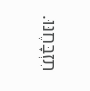תִזְבָּחֶנּוּ.